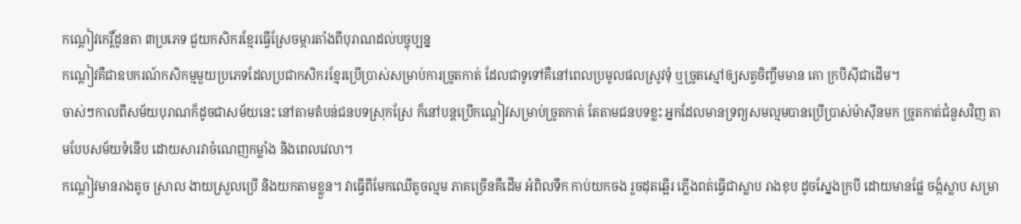កណ្ដៀវកេរ្តិ៍ដូនតា ៣ប្រភេទ ជួយកសិករខ្មែរធ្វើស្រែចម្ការតាំងពីបុរាណដល់បច្ចុប្បន្ន
កណ្ដៀវគឺជាឧបករណ៍កសិកម្មមួយប្រភេទដែលប្រជាកសិករខ្មែរប្រើប្រាស់សម្រាប់ការច្រូតកាត់ ដែលជាទូទៅគឺនៅពេលប្រមូលផលស្រូវទុំ ឬច្រូតស្មៅឲ្យសត្វចិញ្ចឹមមាន គោ ក្របីស៊ីជាដើម។
ចាស់ៗកាលពីសម័យបុរាណក៏ដូចជាសម័យនេះ នៅតាមតំបន់ជនបទស្រុកស្រែ ក៏នៅបន្តប្រើកណ្ដៀវសម្រាប់ច្រូតកាត់ តែតាមជនបទខ្លះ អ្នកដែលមានទ្រព្យសមល្មមបានប្រើប្រាស់ម៉ាស៊ីនមក ច្រូតកាត់ជំនួសវិញ តាមបែបសម័យទំនើប ដោយសារវាចំណេញកម្លាំង និងពេលវេលា។
កណ្ដៀវមានរាងតូច ស្រាល ងាយស្រួលប្រើ និងយកតាមខ្លួន។ វាធ្វើពីមែកឈើតូចល្មម ភាគច្រើនគឺដើម អំពិលទឹក កាប់យកចង រួចដុតឆ្អើរ ភ្លើងពត់ធ្វើជាស្លាប រាងខុប ដូចស្នែងក្របី ដោយមានផ្លែ ចង្កំស្លាប សម្រា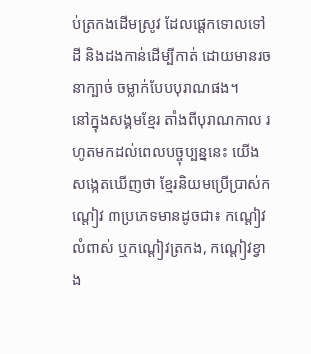ប់ត្រកងដើមស្រូវ ដែលផ្ដេកទោលទៅដី និងដងកាន់ដើម្បីកាត់ ដោយមានរចនាក្បាច់ ចម្លាក់បែបបុរាណផង។
នៅក្នុងសង្គមខ្មែរ តាំងពីបុរាណកាល រហូតមកដល់ពេលបច្ចុប្បន្ននេះ យើងសង្កេតឃើញថា ខ្មែរនិយមប្រើប្រាស់កណ្ដៀវ ៣ប្រភេទមានដូចជា៖ កណ្ដៀវលំពាស់ ឬកណ្ដៀវត្រកង, កណ្ដៀវខ្វាង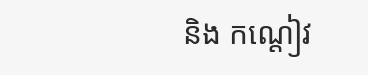និង កណ្ដៀវ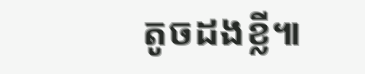តូចដងខ្លី៕